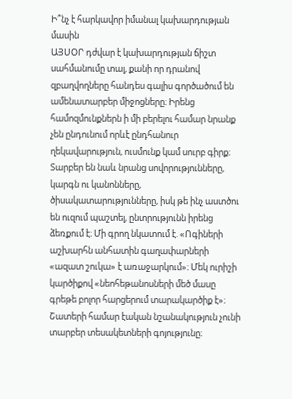Ի՞նչ է հարկավոր իմանալ կախարդության մասին
ԱՅՍՕՐ դժվար է կախարդության ճիշտ սահմանումը տալ, քանի որ դրանով զբաղվողները հանդես գալիս գործածում են ամենատարբեր միջոցները։ Իրենց համոզմունքներն ի մի բերելու համար նրանք չեն ընդունում որևէ ընդհանուր ղեկավարություն, ուսմունք կամ սուրբ գիրք։ Տարբեր են նաև նրանց սովորությունները, կարգն ու կանոնները, ծիսակատարությունները, իսկ թե ինչ աստծու են ուզում պաշտել, ընտրությունն իրենց ձեռքում է։ Մի գրող նկատում է. «Ոգիների աշխարհն անհատին գաղափարների «ազատ շուկա» է առաջարկում»։ Մեկ ուրիշի կարծիքով «նեոհեթանոսների մեծ մասը գրեթե բոլոր հարցերում տարակարծիք է»։
Շատերի համար էական նշանակություն չունի տարբեր տեսակետների գոյությունը։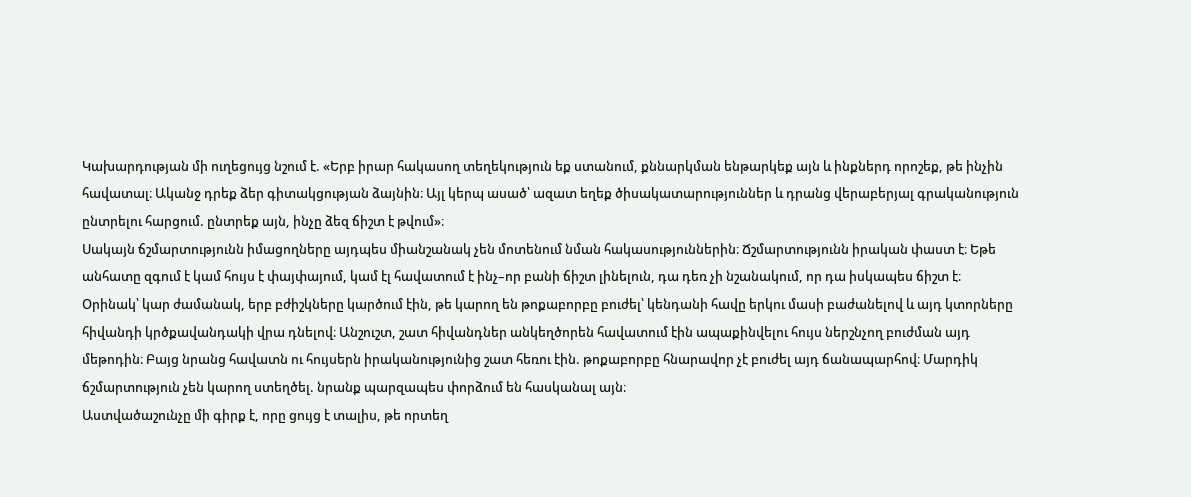Կախարդության մի ուղեցույց նշում է. «Երբ իրար հակասող տեղեկություն եք ստանում, քննարկման ենթարկեք այն և ինքներդ որոշեք, թե ինչին հավատալ։ Ականջ դրեք ձեր գիտակցության ձայնին։ Այլ կերպ ասած՝ ազատ եղեք ծիսակատարություններ և դրանց վերաբերյալ գրականություն ընտրելու հարցում. ընտրեք այն, ինչը ձեզ ճիշտ է թվում»։
Սակայն ճշմարտությունն իմացողները այդպես միանշանակ չեն մոտենում նման հակասություններին։ Ճշմարտությունն իրական փաստ է։ Եթե անհատը զգում է կամ հույս է փայփայում, կամ էլ հավատում է ինչ–որ բանի ճիշտ լինելուն, դա դեռ չի նշանակում, որ դա իսկապես ճիշտ է։ Օրինակ՝ կար ժամանակ, երբ բժիշկները կարծում էին, թե կարող են թոքաբորբը բուժել՝ կենդանի հավը երկու մասի բաժանելով և այդ կտորները հիվանդի կրծքավանդակի վրա դնելով։ Անշուշտ, շատ հիվանդներ անկեղծորեն հավատում էին ապաքինվելու հույս ներշնչող բուժման այդ մեթոդին։ Բայց նրանց հավատն ու հույսերն իրականությունից շատ հեռու էին. թոքաբորբը հնարավոր չէ բուժել այդ ճանապարհով։ Մարդիկ ճշմարտություն չեն կարող ստեղծել. նրանք պարզապես փորձում են հասկանալ այն։
Աստվածաշունչը մի գիրք է, որը ցույց է տալիս, թե որտեղ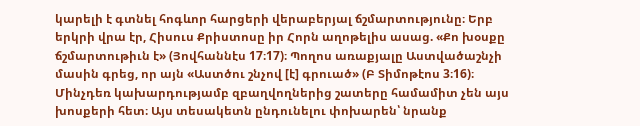կարելի է գտնել հոգևոր հարցերի վերաբերյալ ճշմարտությունը։ Երբ երկրի վրա էր, Հիսուս Քրիստոսը իր Հորն աղոթելիս ասաց. «Քո խօսքը ճշմարտութիւն է» (Յովհաննէս 17։17)։ Պողոս առաքյալը Աստվածաշնչի մասին գրեց, որ այն «Աստծու շնչով [է] գրուած» (Բ Տիմոթէոս 3։16)։ Մինչդեռ կախարդությամբ զբաղվողներից շատերը համամիտ չեն այս խոսքերի հետ։ Այս տեսակետն ընդունելու փոխարեն՝ նրանք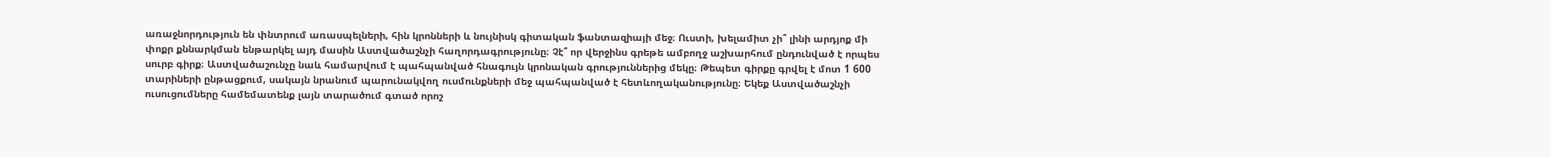առաջնորդություն են փնտրում առասպելների, հին կրոնների և նույնիսկ գիտական ֆանտազիայի մեջ։ Ուստի, խելամիտ չի՞ լինի արդյոք մի փոքր քննարկման ենթարկել այդ մասին Աստվածաշնչի հաղորդագրությունը։ Չէ՞ որ վերջինս գրեթե ամբողջ աշխարհում ընդունված է որպես սուրբ գիրք։ Աստվածաշունչը նաև համարվում է պահպանված հնագույն կրոնական գրություններից մեկը։ Թեպետ գիրքը գրվել է մոտ 1 600 տարիների ընթացքում, սակայն նրանում պարունակվող ուսմունքների մեջ պահպանված է հետևողականությունը։ Եկեք Աստվածաշնչի ուսուցումները համեմատենք լայն տարածում գտած որոշ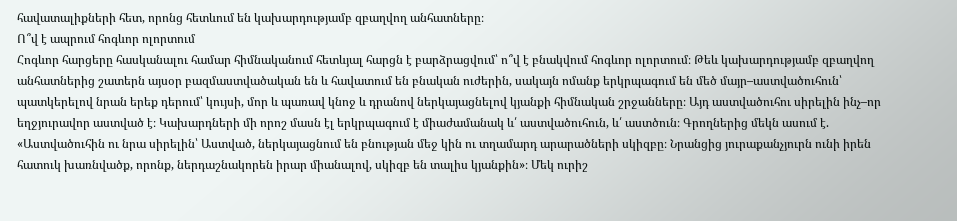հավատալիքների հետ, որոնց հետևում են կախարդությամբ զբաղվող անհատները։
Ո՞վ է ապրում հոգևոր ոլորտում
Հոգևոր հարցերը հասկանալու համար հիմնականում հետևյալ հարցն է բարձրացվում՝ ո՞վ է բնակվում հոգևոր ոլորտում։ Թեև կախարդությամբ զբաղվող անհատներից շատերն այսօր բազմաստվածական են և հավատում են բնական ուժերին, սակայն ոմանք երկրպագում են մեծ մայր–աստվածուհուն՝ պատկերելով նրան երեք դերում՝ կույսի, մոր և պառավ կնոջ և դրանով ներկայացնելով կյանքի հիմնական շրջանները։ Այդ աստվածուհու սիրելին ինչ–որ եղջյուրավոր աստված է։ Կախարդների մի որոշ մասն էլ երկրպագում է միաժամանակ և՛ աստվածուհուն, և՛ աստծուն։ Գրողներից մեկն ասում է. «Աստվածուհին ու նրա սիրելին՝ Աստված, ներկայացնում են բնության մեջ կին ու տղամարդ արարածների սկիզբը։ Նրանցից յուրաքանչյուրն ունի իրեն հատուկ խառնվածք, որոնք, ներդաշնակորեն իրար միանալով, սկիզբ են տալիս կյանքին»։ Մեկ ուրիշ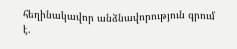հեղինակավոր անձնավորություն գրում է.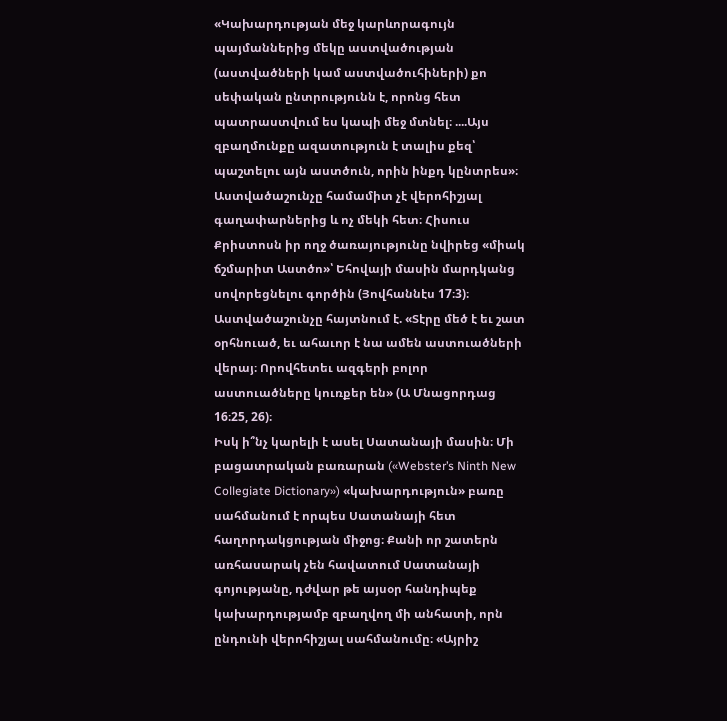«Կախարդության մեջ կարևորագույն պայմաններից մեկը աստվածության (աստվածների կամ աստվածուհիների) քո սեփական ընտրությունն է, որոնց հետ պատրաստվում ես կապի մեջ մտնել։ ....Այս զբաղմունքը ազատություն է տալիս քեզ՝ պաշտելու այն աստծուն, որին ինքդ կընտրես»։
Աստվածաշունչը համամիտ չէ վերոհիշյալ գաղափարներից և ոչ մեկի հետ։ Հիսուս Քրիստոսն իր ողջ ծառայությունը նվիրեց «միակ ճշմարիտ Աստծո»՝ Եհովայի մասին մարդկանց սովորեցնելու գործին (Յովհաննէս 17։3)։ Աստվածաշունչը հայտնում է. «Տէրը մեծ է եւ շատ օրհնուած, եւ ահաւոր է նա ամեն աստուածների վերայ։ Որովհետեւ ազգերի բոլոր աստուածները կուռքեր են» (Ա Մնացորդաց 16։25, 26)։
Իսկ ի՞նչ կարելի է ասել Սատանայի մասին։ Մի բացատրական բառարան («Webster’s Ninth New Collegiate Dictionary») «կախարդություն» բառը սահմանում է որպես Սատանայի հետ հաղորդակցության միջոց։ Քանի որ շատերն առհասարակ չեն հավատում Սատանայի գոյությանը, դժվար թե այսօր հանդիպեք կախարդությամբ զբաղվող մի անհատի, որն ընդունի վերոհիշյալ սահմանումը։ «Այրիշ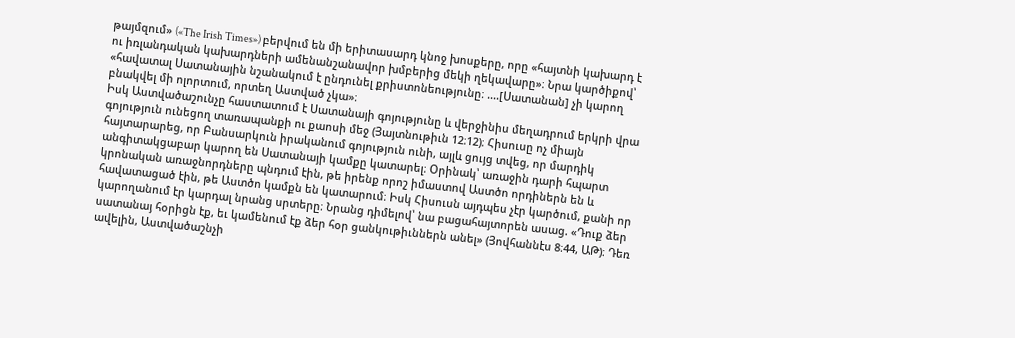թայմզում» («The Irish Times») բերվում են մի երիտասարդ կնոջ խոսքերը, որը «հայտնի կախարդ է ու իռլանդական կախարդների ամենանշանավոր խմբերից մեկի ղեկավարը»։ Նրա կարծիքով՝ «հավատալ Սատանային նշանակում է ընդունել քրիստոնեությունը։ ....[Սատանան] չի կարող բնակվել մի ոլորտում, որտեղ Աստված չկա»։
Իսկ Աստվածաշունչը հաստատում է Սատանայի գոյությունը և վերջինիս մեղադրում երկրի վրա գոյություն ունեցող տառապանքի ու քաոսի մեջ (Յայտնութիւն 12։12)։ Հիսուսը ոչ միայն հայտարարեց, որ Բանսարկուն իրականում գոյություն ունի, այլև ցույց տվեց, որ մարդիկ անգիտակցաբար կարող են Սատանայի կամքը կատարել։ Օրինակ՝ առաջին դարի հպարտ կրոնական առաջնորդները պնդում էին, թե իրենք որոշ իմաստով Աստծո որդիներն են և հավատացած էին, թե Աստծո կամքն են կատարում։ Իսկ Հիսուսն այդպես չէր կարծում, քանի որ կարողանում էր կարդալ նրանց սրտերը։ Նրանց դիմելով՝ նա բացահայտորեն ասաց. «Դուք ձեր սատանայ հօրիցն էք, եւ կամենում էք ձեր հօր ցանկութիւններն անել» (Յովհաննէս 8։44, ԱԹ)։ Դեռ ավելին, Աստվածաշնչի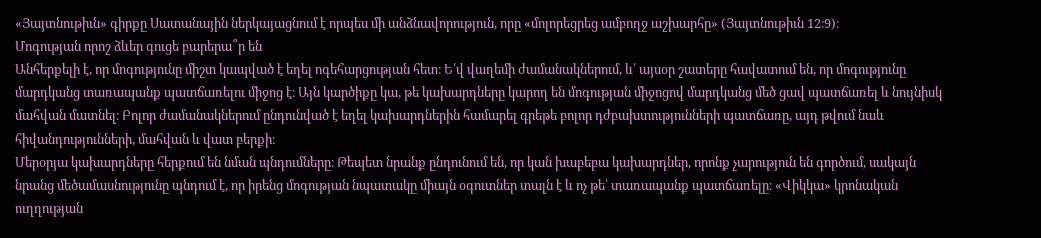«Յայտնութիւն» գիրքը Սատանային ներկայացնում է որպես մի անձնավորություն, որը «մոլորեցրեց ամբողջ աշխարհը» (Յայտնութիւն 12։9)։
Մոգության որոշ ձևեր գուցե բարերա՞ր են
Անհերքելի է, որ մոգությունը միշտ կապված է եղել ոգեհարցության հետ։ Ե՛վ վաղեմի ժամանակներում, և՛ այսօր շատերը հավատում են, որ մոգությունը մարդկանց տառապանք պատճառելու միջոց է։ Այն կարծիքը կա, թե կախարդները կարող են մոգության միջոցով մարդկանց մեծ ցավ պատճառել և նույնիսկ մահվան մատնել։ Բոլոր ժամանակներում ընդունված է եղել կախարդներին համարել գրեթե բոլոր դժբախտությունների պատճառը, այդ թվում նաև հիվանդությունների, մահվան և վատ բերքի։
Մերօրյա կախարդները հերքում են նման պնդումները։ Թեպետ նրանք ընդունում են, որ կան խաբեբա կախարդներ, որոնք չարություն են գործում, սակայն նրանց մեծամասնությունը պնդում է, որ իրենց մոգության նպատակը միայն օգուտներ տալն է և ոչ թե՝ տառապանք պատճառելը։ «Վիկկա» կրոնական ուղղության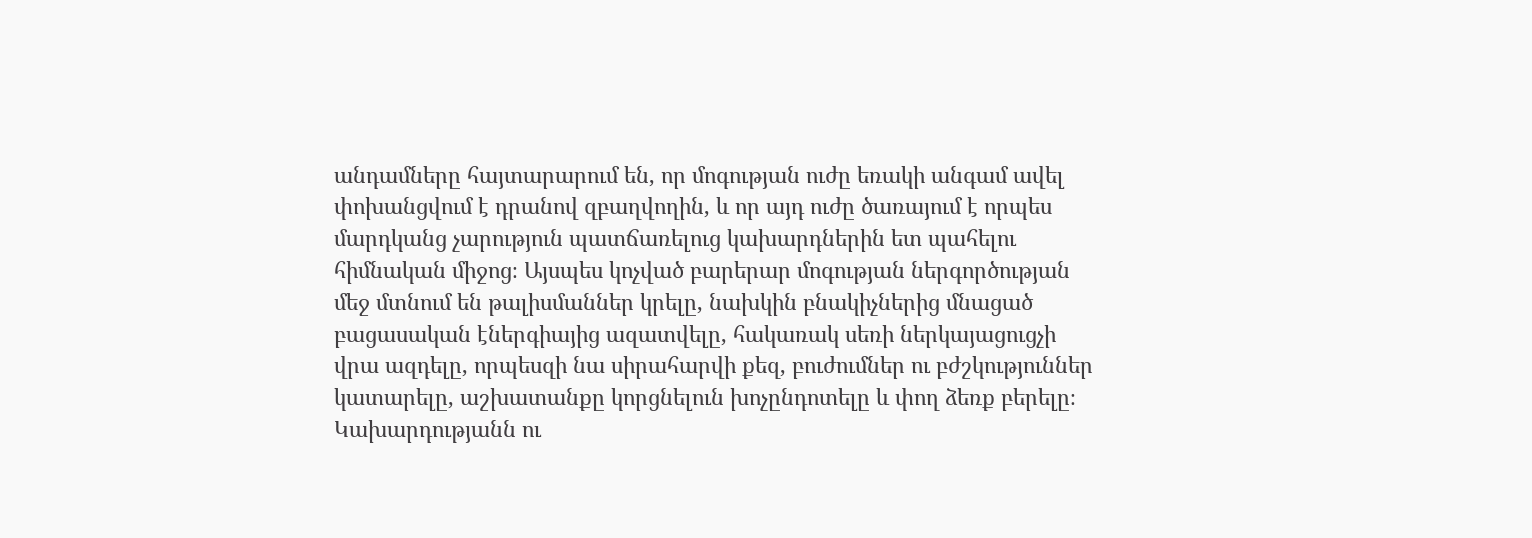անդամները հայտարարում են, որ մոգության ուժը եռակի անգամ ավել փոխանցվում է դրանով զբաղվողին, և որ այդ ուժը ծառայում է որպես մարդկանց չարություն պատճառելուց կախարդներին ետ պահելու հիմնական միջոց։ Այսպես կոչված բարերար մոգության ներգործության մեջ մտնում են թալիսմաններ կրելը, նախկին բնակիչներից մնացած բացասական էներգիայից ազատվելը, հակառակ սեռի ներկայացուցչի վրա ազդելը, որպեսզի նա սիրահարվի քեզ, բուժումներ ու բժշկություններ կատարելը, աշխատանքը կորցնելուն խոչընդոտելը և փող ձեռք բերելը։ Կախարդությանն ու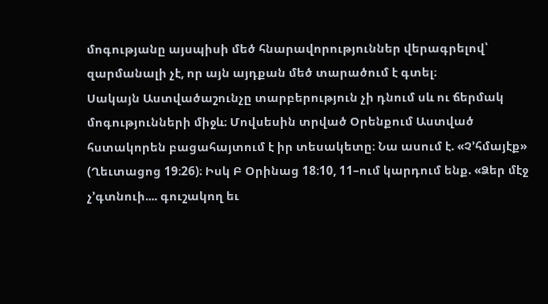մոգությանը այսպիսի մեծ հնարավորություններ վերագրելով՝ զարմանալի չէ, որ այն այդքան մեծ տարածում է գտել։
Սակայն Աստվածաշունչը տարբերություն չի դնում սև ու ճերմակ մոգությունների միջև։ Մովսեսին տրված Օրենքում Աստված հստակորեն բացահայտում է իր տեսակետը։ Նա ասում է. «Չ’հմայէք» (Ղեւտացոց 19։26)։ Իսկ Բ Օրինաց 18։10, 11–ում կարդում ենք. «Ձեր մէջ չ’գտնուի.... գուշակող եւ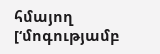հմայող [‘մոգությամբ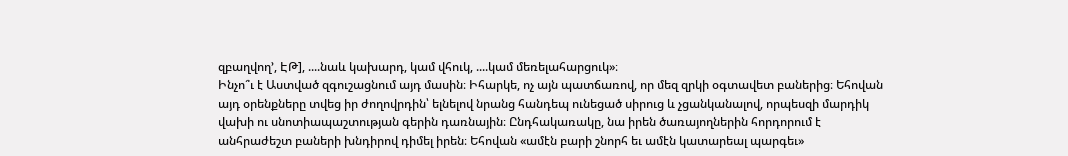զբաղվող’, ԷԹ], ....նաև կախարդ, կամ վհուկ, ....կամ մեռելահարցուկ»։
Ինչո՞ւ է Աստված զգուշացնում այդ մասին։ Իհարկե, ոչ այն պատճառով, որ մեզ զրկի օգտավետ բաներից։ Եհովան այդ օրենքները տվեց իր ժողովրդին՝ ելնելով նրանց հանդեպ ունեցած սիրուց և չցանկանալով, որպեսզի մարդիկ վախի ու սնոտիապաշտության գերին դառնային։ Ընդհակառակը, նա իրեն ծառայողներին հորդորում է անհրաժեշտ բաների խնդիրով դիմել իրեն։ Եհովան «ամէն բարի շնորհ եւ ամէն կատարեալ պարգեւ»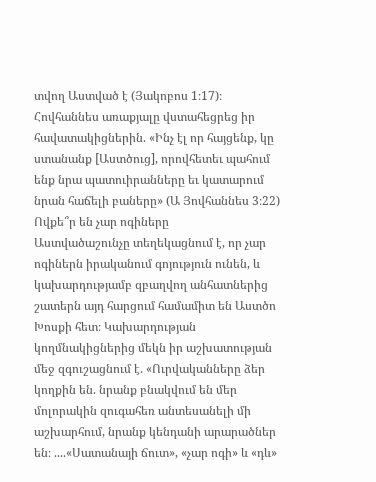տվող Աստված է (Յակոբոս 1։17)։ Հովհաննես առաքյալը վստահեցրեց իր հավատակիցներին. «Ինչ էլ որ հայցենք, կը ստանանք [Աստծուց], որովհետեւ պահում ենք նրա պատուիրանները եւ կատարում նրան հաճելի բաները» (Ա Յովհաննես 3։22)
Ովքե՞ր են չար ոգիները
Աստվածաշունչը տեղեկացնում է, որ չար ոգիներն իրականում գոյություն ունեն, և կախարդությամբ զբաղվող անհատներից շատերն այդ հարցում համամիտ են Աստծո Խոսքի հետ։ Կախարդության կողմնակիցներից մեկն իր աշխատության մեջ զգուշացնում է. «Ուրվականները ձեր կողքին են. նրանք բնակվում են մեր մոլորակին զուգահեռ անտեսանելի մի աշխարհում, նրանք կենդանի արարածներ են։ ....«Սատանայի ճուտ», «չար ոգի» և «դև»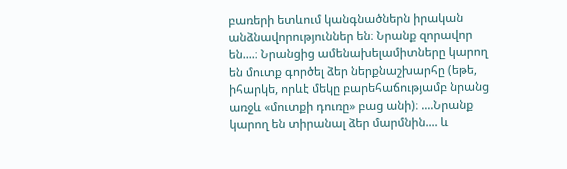բառերի ետևում կանգնածներն իրական անձնավորություններ են։ Նրանք զորավոր են....։ Նրանցից ամենախելամիտները կարող են մուտք գործել ձեր ներքնաշխարհը (եթե, իհարկե, որևէ մեկը բարեհաճությամբ նրանց առջև «մուտքի դուռը» բաց անի)։ ....Նրանք կարող են տիրանալ ձեր մարմնին.... և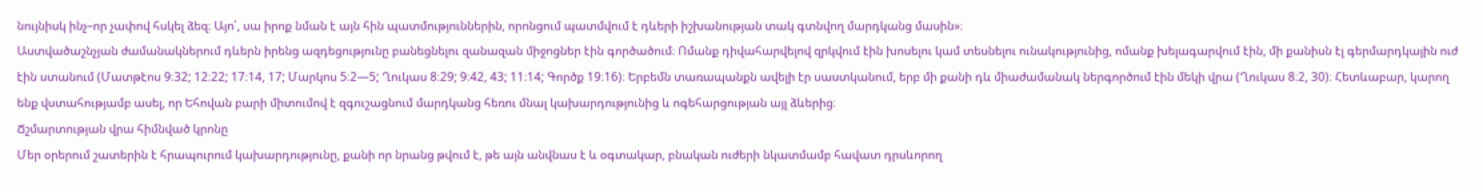նույնիսկ ինչ–որ չափով հսկել ձեզ։ Այո՛, սա իրոք նման է այն հին պատմություններին, որոնցում պատմվում է դևերի իշխանության տակ գտնվող մարդկանց մասին»։
Աստվածաշնչյան ժամանակներում դևերն իրենց ազդեցությունը բանեցնելու զանազան միջոցներ էին գործածում։ Ոմանք դիվահարվելով զրկվում էին խոսելու կամ տեսնելու ունակությունից, ոմանք խելագարվում էին, մի քանիսն էլ գերմարդկային ուժ էին ստանում (Մատթէոս 9։32; 12։22; 17։14, 17; Մարկոս 5։2—5; Ղուկաս 8։29; 9։42, 43; 11։14; Գործք 19։16)։ Երբեմն տառապանքն ավելի էր սաստկանում, երբ մի քանի դև միաժամանակ ներգործում էին մեկի վրա (Ղուկաս 8։2, 30)։ Հետևաբար, կարող ենք վստահությամբ ասել, որ Եհովան բարի միտումով է զգուշացնում մարդկանց հեռու մնալ կախարդությունից և ոգեհարցության այլ ձևերից։
Ճշմարտության վրա հիմնված կրոնը
Մեր օրերում շատերին է հրապուրում կախարդությունը, քանի որ նրանց թվում է, թե այն անվնաս է և օգտակար, բնական ուժերի նկատմամբ հավատ դրսևորող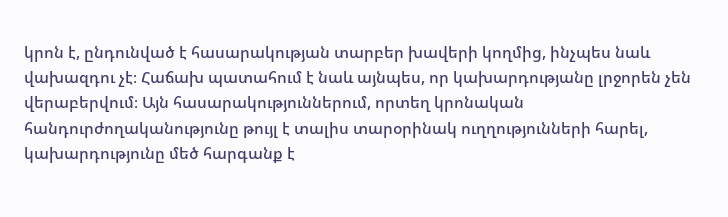կրոն է, ընդունված է հասարակության տարբեր խավերի կողմից, ինչպես նաև վախազդու չէ։ Հաճախ պատահում է նաև այնպես, որ կախարդությանը լրջորեն չեն վերաբերվում։ Այն հասարակություններում, որտեղ կրոնական հանդուրժողականությունը թույլ է տալիս տարօրինակ ուղղությունների հարել, կախարդությունը մեծ հարգանք է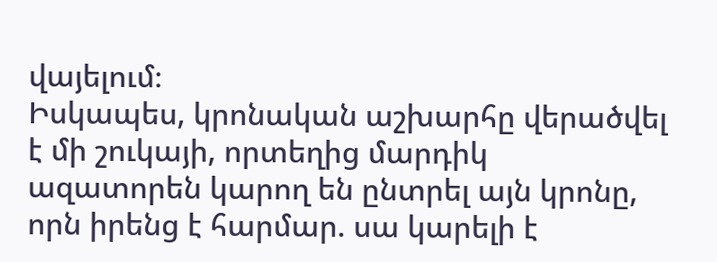վայելում։
Իսկապես, կրոնական աշխարհը վերածվել է մի շուկայի, որտեղից մարդիկ ազատորեն կարող են ընտրել այն կրոնը, որն իրենց է հարմար. սա կարելի է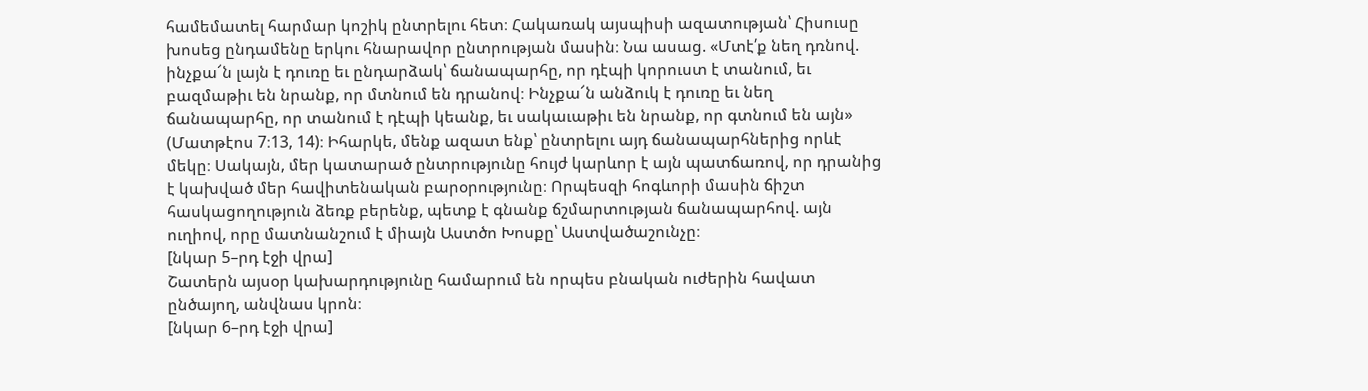համեմատել հարմար կոշիկ ընտրելու հետ։ Հակառակ այսպիսի ազատության՝ Հիսուսը խոսեց ընդամենը երկու հնարավոր ընտրության մասին։ Նա ասաց. «Մտէ՛ք նեղ դռնով. ինչքա՜ն լայն է դուռը եւ ընդարձակ՝ ճանապարհը, որ դէպի կորուստ է տանում, եւ բազմաթիւ են նրանք, որ մտնում են դրանով։ Ինչքա՜ն անձուկ է դուռը եւ նեղ ճանապարհը, որ տանում է դէպի կեանք, եւ սակաւաթիւ են նրանք, որ գտնում են այն» (Մատթէոս 7։13, 14)։ Իհարկե, մենք ազատ ենք՝ ընտրելու այդ ճանապարհներից որևէ մեկը։ Սակայն, մեր կատարած ընտրությունը հույժ կարևոր է այն պատճառով, որ դրանից է կախված մեր հավիտենական բարօրությունը։ Որպեսզի հոգևորի մասին ճիշտ հասկացողություն ձեռք բերենք, պետք է գնանք ճշմարտության ճանապարհով. այն ուղիով, որը մատնանշում է միայն Աստծո Խոսքը՝ Աստվածաշունչը։
[նկար 5–րդ էջի վրա]
Շատերն այսօր կախարդությունը համարում են որպես բնական ուժերին հավատ ընծայող, անվնաս կրոն։
[նկար 6–րդ էջի վրա]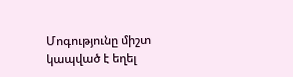Մոգությունը միշտ կապված է եղել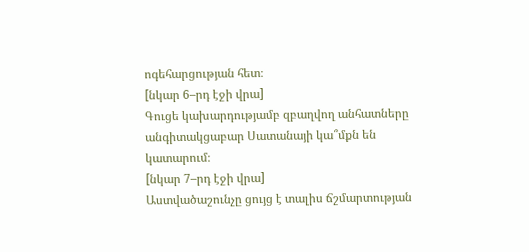ոգեհարցության հետ։
[նկար 6–րդ էջի վրա]
Գուցե կախարդությամբ զբաղվող անհատները անգիտակցաբար Սատանայի կա՞մքն են կատարում։
[նկար 7–րդ էջի վրա]
Աստվածաշունչը ցույց է տալիս ճշմարտության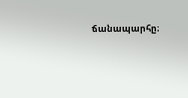ճանապարհը։